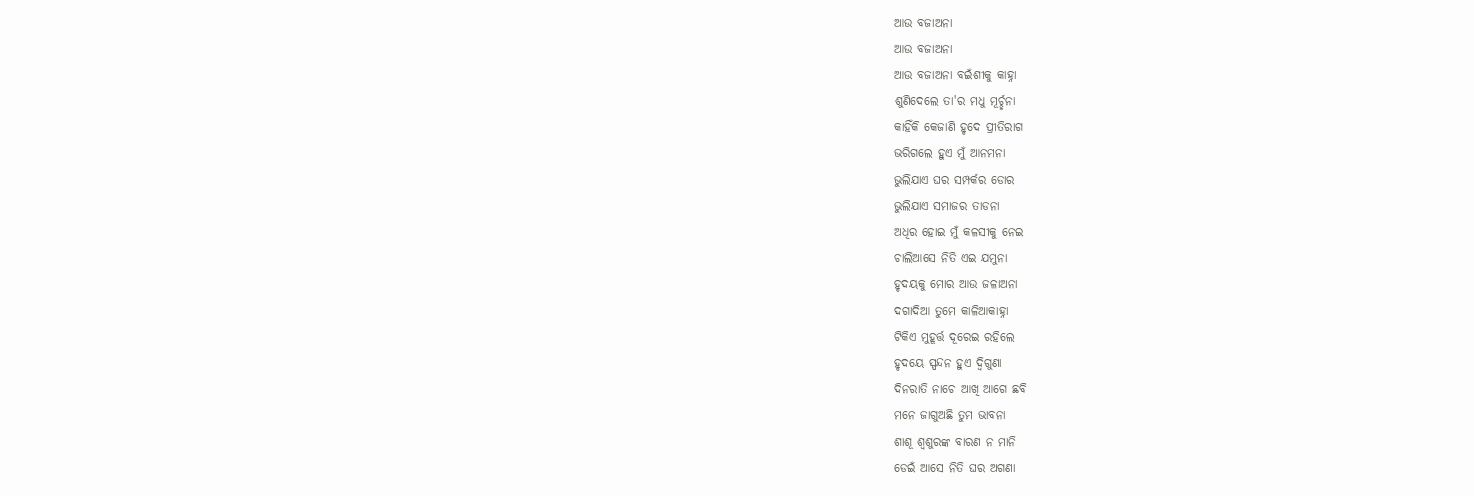ଆଉ ବଜାଅନା
ଆଉ ବଜାଅନା
ଆଉ ବଜାଅନା ବଇଁଶୀକୁ କାହ୍ନା
ଶୁଣିଦେଲେ ତା'ର ମଧୁ ମୂର୍ଚ୍ଛନା
କାହିଁକି କେଜାଣି ହୃଦେ ପ୍ରୀତିରାଗ
ଭରିଗଲେ ହୁଏ ମୁଁ ଆନମନା
ଭୁଲିଯାଏ ଘର ସମ୍ପର୍କର ଡୋର
ଭୁଲିଯାଏ ସମାଜର ତାଡନା
ଅଧିର ହୋଇ ମୁଁ କଳସୀକୁ ନେଇ
ଚାଲିଆସେ ନିତି ଏଇ ଯମୁନା
ହୃଦୟକୁ ମୋର ଆଉ ଜଳାଅନା
ଦଗାଦିଆ ତୁମେ କାଳିଆକାହ୍ନା
ଟିକିଏ ମୁହୂର୍ତ୍ତ ଦୂରେଇ ରହିଲେ
ହୃଦୟେ ସ୍ପନ୍ଦନ ହୁଏ ଦ୍ଵିଗୁଣା
ଦିନରାତି ନାଚେ ଆଖି ଆଗେ ଛବି
ମନେ ଜାଗୁଅଛି ତୁମ ଭାବନା
ଶାଶୂ ଶ୍ୱଶୁରଙ୍କ ବାରଣ ନ ମାନି
ଡେଇଁ ଆସେ ନିତି ଘର ଅଗଣା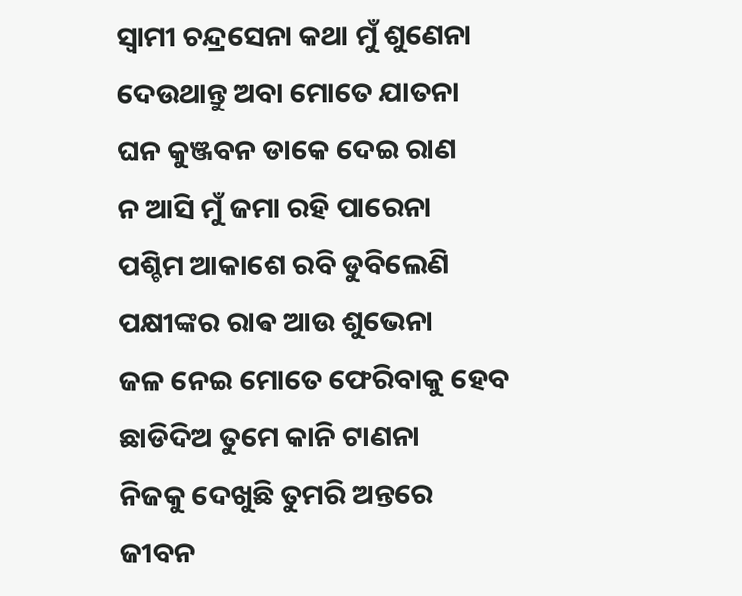ସ୍ୱାମୀ ଚନ୍ଦ୍ରସେନା କଥା ମୁଁ ଶୁଣେନା
ଦେଉଥାନ୍ତୁ ଅବା ମୋତେ ଯାତନା
ଘନ କୁଞ୍ଜବନ ଡାକେ ଦେଇ ରାଣ
ନ ଆସି ମୁଁ ଜମା ରହି ପାରେନା
ପଶ୍ଚିମ ଆକାଶେ ରବି ଡୁବିଲେଣି
ପକ୍ଷୀଙ୍କର ରାଵ ଆଉ ଶୁଭେନା
ଜଳ ନେଇ ମୋତେ ଫେରିବାକୁ ହେବ
ଛାଡିଦିଅ ତୁମେ କାନି ଟାଣନା
ନିଜକୁ ଦେଖୁଛି ତୁମରି ଅନ୍ତରେ
ଜୀବନ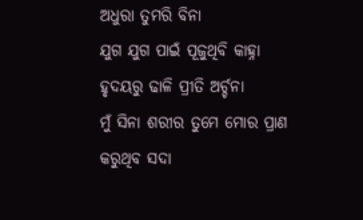ଅଧୁରା ତୁମରି ବିନା
ଯୁଗ ଯୁଗ ପାଇଁ ପୂଜୁଥିବି କାହ୍ନା
ହୃଦୟରୁ ଢାଳି ପ୍ରୀତି ଅର୍ଚ୍ଚନା
ମୁଁ ସିନା ଶରୀର ତୁମେ ମୋର ପ୍ରାଣ
କରୁଥିବ ସଦା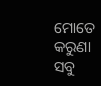ମୋତେ କରୁଣା
ସବୁ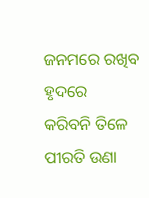ଜନମରେ ରଖିବ ହୃଦରେ
କରିବନି ତିଳେ ପୀରତି ଉଣା